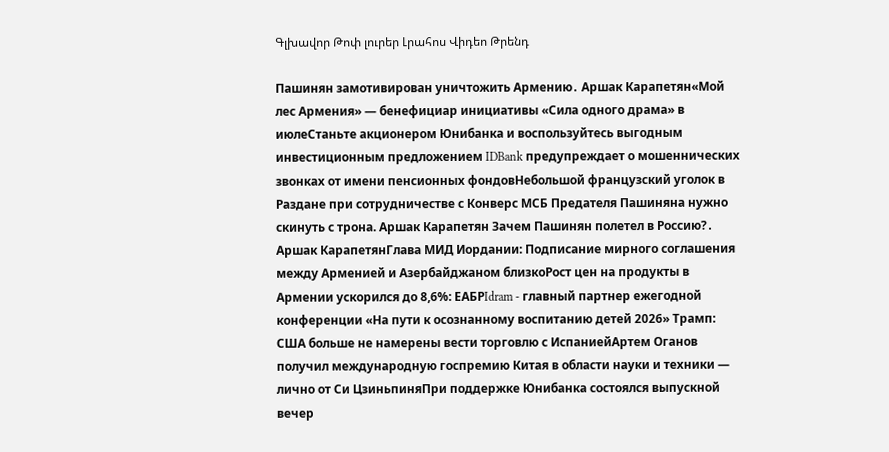Գլխավոր Թոփ լուրեր Լրահոս Վիդեո Թրենդ

Пашинян замотивирован уничтожить Армению․ Аршак Карапетян«Мой лес Армения» — бенефициар инициативы «Сила одного драма» в июлеСтаньте акционером Юнибанка и воспользуйтесь выгодным инвестиционным предложением IDBank предупреждает о мошеннических звонках от имени пенсионных фондовНебольшой французский уголок в Раздане при сотрудничестве с Конверс МСБ Предателя Пашиняна нужно скинуть с трона. Аршак Карапетян Зачем Пашинян полетел в Россию?․ Аршак КарапетянГлава МИД Иордании: Подписание мирного соглашения между Арменией и Азербайджаном близкоРост цен на продукты в Армении ускорился до 8,6%: ЕАБРIdram - главный партнер ежегодной конференции «На пути к осознанному воспитанию детей 2026» Трамп: США больше не намерены вести торговлю с ИспаниейАртем Оганов получил международную госпремию Китая в области науки и техники — лично от Си ЦзиньпиняПри поддержке Юнибанка состоялся выпускной вечер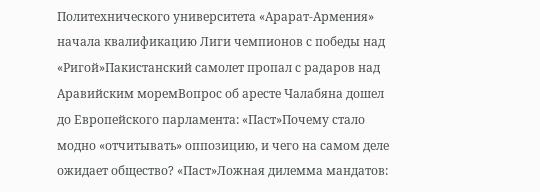Политехнического университета «Арарат‑Армения» начала квалификацию Лиги чемпионов с победы над «Ригой»Пакистанский самолет пропал с радаров над Аравийским моремВопрос об аресте Чалабяна дошел до Европейского парламента: «Паст»Почему стало модно «отчитывать» оппозицию, и чего на самом деле ожидает общество? «Паст»Ложная дилемма мандатов: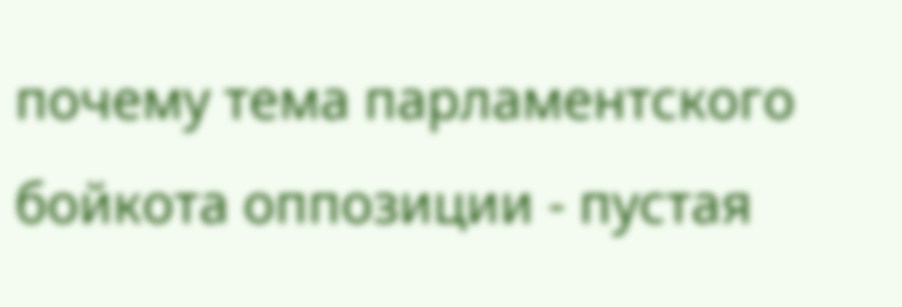почему тема парламентского бойкота оппозиции - пустая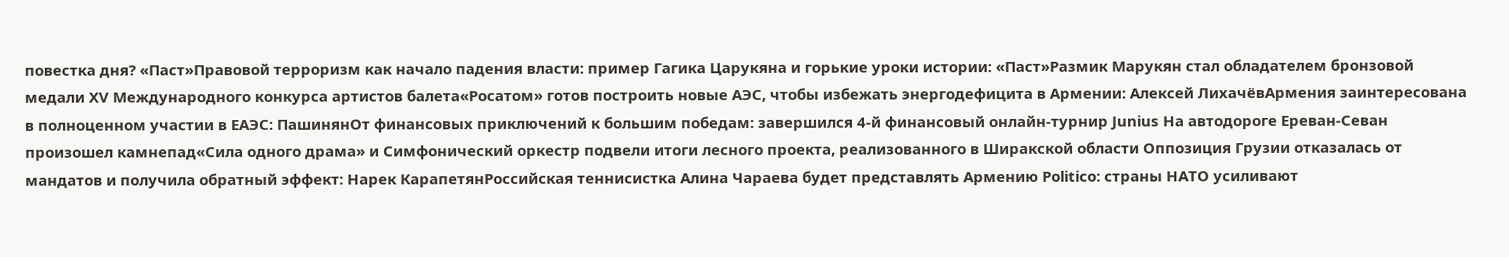повестка дня? «Паст»Правовой терроризм как начало падения власти: пример Гагика Царукяна и горькие уроки истории: «Паст»Размик Марукян стал обладателем бронзовой медали XV Международного конкурса артистов балета«Росатом» готов построить новые АЭС, чтобы избежать энергодефицита в Армении: Алексей ЛихачёвАрмения заинтересована в полноценном участии в ЕАЭС: ПашинянОт финансовых приключений к большим победам: завершился 4-й финансовый онлайн-турнир Junius На автодороге Ереван-Севан произошел камнепад«Сила одного драма» и Симфонический оркестр подвели итоги лесного проекта, реализованного в Ширакской области Оппозиция Грузии отказалась от мандатов и получила обратный эффект: Нарек КарапетянРоссийская теннисистка Алина Чараева будет представлять Армению Politico: страны НАТО усиливают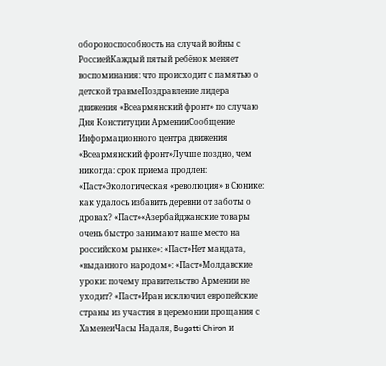обороноспособность на случай войны с РоссиейКаждый пятый ребёнок меняет воспоминания: что происходит с памятью о детской травмеПоздравление лидера движения «Всеармянский фронт» по случаю Дня Конституции АрменииСообщение Информационного центра движения «Всеармянский фронт»Лучше поздно, чем никогда: срок приема продлен: «Паст»Экологическая «революция» в Сюнике: как удалось избавить деревни от заботы о дровах? «Паст»«Азербайджанские товары очень быстро занимают наше место на российском рынке»: «Паст»Нет мандата, «выданного народом»: «Паст»Молдавские уроки: почему правительство Армении не уходит? «Паст»Иран исключил европейские страны из участия в церемонии прощания с ХаменеиЧасы Надаля, Bugatti Chiron и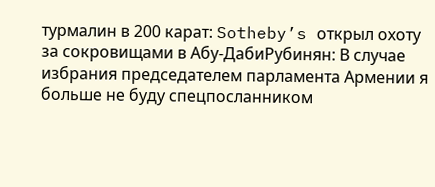турмалин в 200 карат: Sotheby’s открыл охоту за сокровищами в Абу-ДабиРубинян: В случае избрания председателем парламента Армении я больше не буду спецпосланником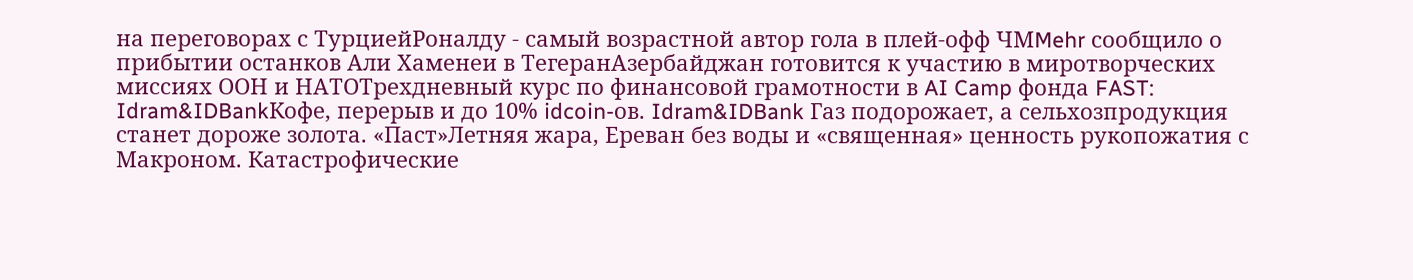на переговорах с ТурциейРоналду - самый возрастной автор гола в плей-офф ЧМMehr сообщило о прибытии останков Али Хаменеи в ТегеранАзербайджан готовится к участию в миротворческих миссиях ООН и НАТОТрехдневный курс по финансовой грамотности в AI Camp фонда FAST: Idram&IDBankКофе, перерыв и до 10% idcoin-ов. Idram&IDBank Газ подорожает, а сельхозпродукция станет дороже золота. «Паст»Летняя жара, Ереван без воды и «священная» ценность рукопожатия с Макроном. Катастрофические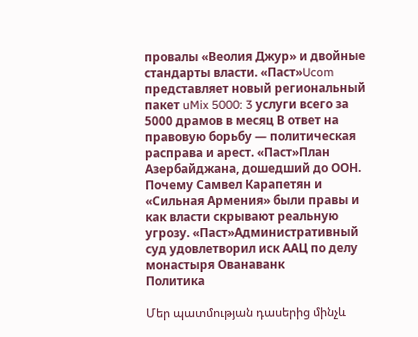провалы «Веолия Джур» и двойные стандарты власти. «Паст»Ucom представляет новый региональный пакет uMix 5000: 3 услуги всего за 5000 драмов в месяц В ответ на правовую борьбу — политическая расправа и арест. «Паст»План Азербайджана, дошедший до ООН. Почему Самвел Карапетян и «Сильная Армения» были правы и как власти скрывают реальную угрозу. «Паст»Административный суд удовлетворил иск ААЦ по делу монастыря Ованаванк
Политика

Մեր պատմության դասերից մինչև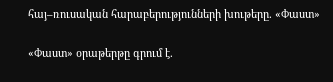հայ–ռուսական հարաբերությունների խութերը. «Փաստ»

«Փաստ» օրաթերթը գրում է.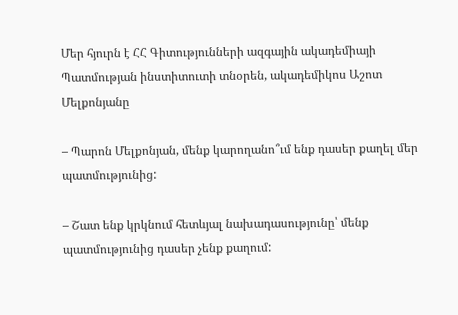Մեր հյուրն է ՀՀ Գիտությունների ազգային ակադեմիայի Պատմության ինստիտուտի տնօրեն, ակադեմիկոս Աշոտ Մելքոնյանը

– Պարոն Մելքոնյան, մենք կարողանո՞ւմ ենք դասեր քաղել մեր պատմությունից:

– Շատ ենք կրկնում հետևյալ նախադասությունը՝ մենք պատմությունից դասեր չենք քաղում: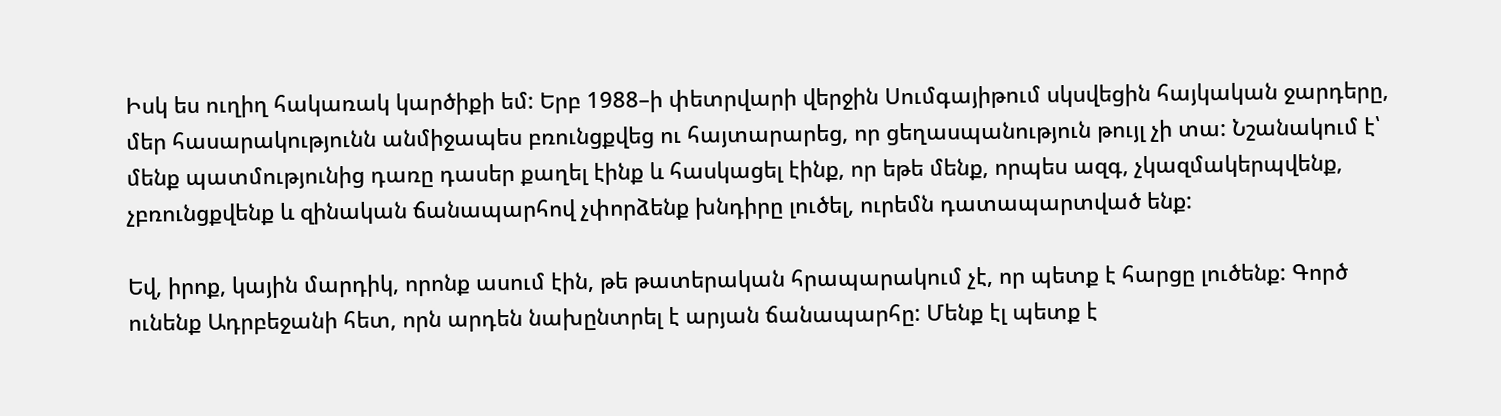Իսկ ես ուղիղ հակառակ կարծիքի եմ: Երբ 1988–ի փետրվարի վերջին Սումգայիթում սկսվեցին հայկական ջարդերը, մեր հասարակությունն անմիջապես բռունցքվեց ու հայտարարեց, որ ցեղասպանություն թույլ չի տա: Նշանակում է՝ մենք պատմությունից դառը դասեր քաղել էինք և հասկացել էինք, որ եթե մենք, որպես ազգ, չկազմակերպվենք, չբռունցքվենք և զինական ճանապարհով չփորձենք խնդիրը լուծել, ուրեմն դատապարտված ենք:

Եվ, իրոք, կային մարդիկ, որոնք ասում էին, թե թատերական հրապարակում չէ, որ պետք է հարցը լուծենք: Գործ ունենք Ադրբեջանի հետ, որն արդեն նախընտրել է արյան ճանապարհը: Մենք էլ պետք է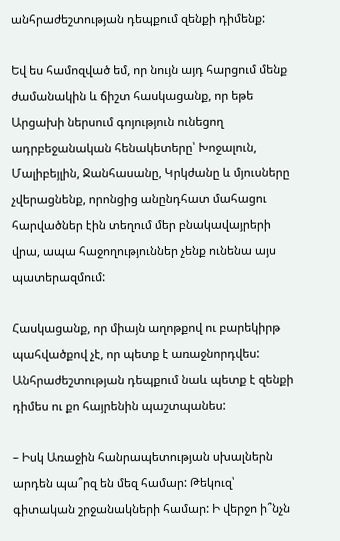անհրաժեշտության դեպքում զենքի դիմենք:

Եվ ես համոզված եմ, որ նույն այդ հարցում մենք ժամանակին և ճիշտ հասկացանք, որ եթե Արցախի ներսում գոյություն ունեցող ադրբեջանական հենակետերը՝ Խոջալուն, Մալիբեյլին, Ջանհասանը, Կրկժանը և մյուսները չվերացնենք, որոնցից անընդհատ մահացու հարվածներ էին տեղում մեր բնակավայրերի վրա, ապա հաջողություններ չենք ունենա այս պատերազմում:

Հասկացանք, որ միայն աղոթքով ու բարեկիրթ պահվածքով չէ, որ պետք է առաջնորդվես: Անհրաժեշտության դեպքում նաև պետք է զենքի դիմես ու քո հայրենին պաշտպանես:

– Իսկ Առաջին հանրապետության սխալներն արդեն պա՞րզ են մեզ համար: Թեկուզ՝ գիտական շրջանակների համար: Ի վերջո ի՞նչն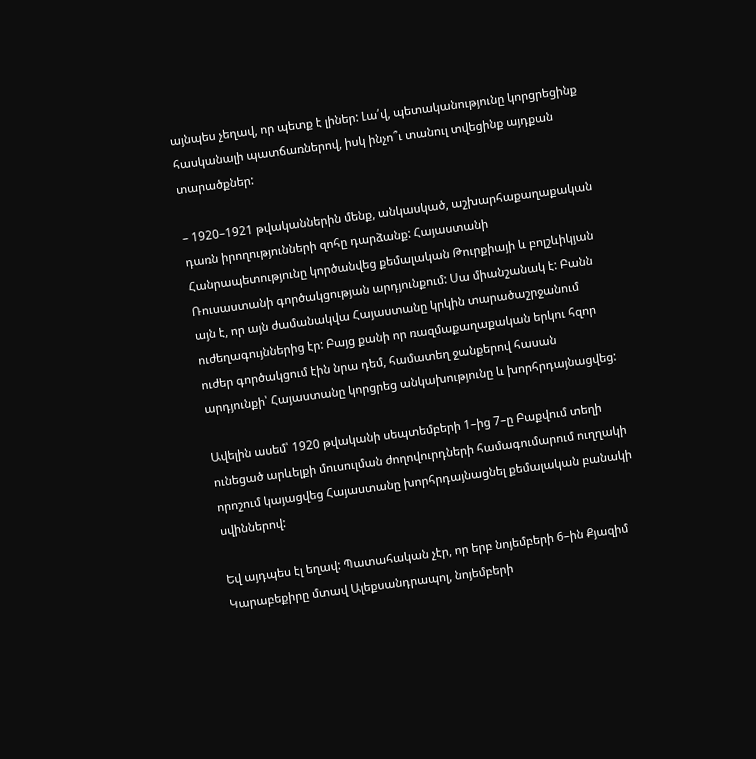այնպես չեղավ, որ պետք է լիներ: Լա՛վ, պետականությունը կորցրեցինք հասկանալի պատճառներով, իսկ ինչո՞ւ տանուլ տվեցինք այդքան տարածքներ:

– 1920–1921 թվականներին մենք, անկասկած, աշխարհաքաղաքական դառն իրողությունների զոհը դարձանք: Հայաստանի Հանրապետությունը կործանվեց քեմալական Թուրքիայի և բոլշևիկյան Ռուսաստանի գործակցության արդյունքում: Սա միանշանակ է: Բանն այն է, որ այն ժամանակվա Հայաստանը կրկին տարածաշրջանում ուժեղագույններից էր: Բայց քանի որ ռազմաքաղաքական երկու հզոր ուժեր գործակցում էին նրա դեմ, համատեղ ջանքերով հասան արդյունքի՝ Հայաստանը կորցրեց անկախությունը և խորհրդայնացվեց:

Ավելին ասեմ՝ 1920 թվականի սեպտեմբերի 1–ից 7–ը Բաքվում տեղի ունեցած արևելքի մուսուլման ժողովուրդների համագումարում ուղղակի որոշում կայացվեց Հայաստանը խորհրդայնացնել քեմալական բանակի սվիններով:

Եվ այդպես էլ եղավ: Պատահական չէր, որ երբ նոյեմբերի 6–ին Քյազիմ Կարաբեքիրը մտավ Ալեքսանդրապոլ, նոյեմբերի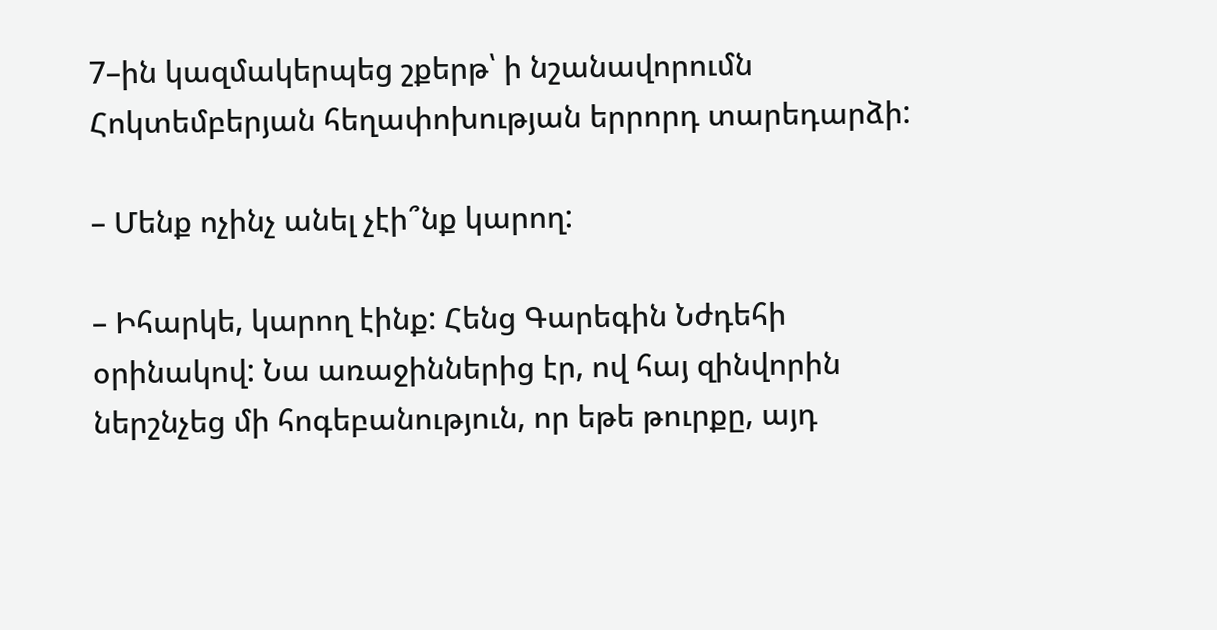7–ին կազմակերպեց շքերթ՝ ի նշանավորումն Հոկտեմբերյան հեղափոխության երրորդ տարեդարձի:

– Մենք ոչինչ անել չէի՞նք կարող:

– Իհարկե, կարող էինք: Հենց Գարեգին Նժդեհի օրինակով: Նա առաջիններից էր, ով հայ զինվորին ներշնչեց մի հոգեբանություն, որ եթե թուրքը, այդ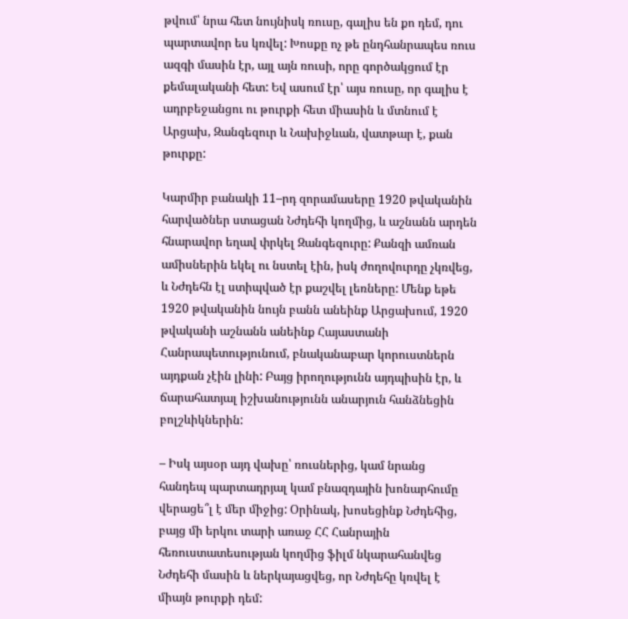թվում՝ նրա հետ նույնիսկ ռուսը, գալիս են քո դեմ, դու պարտավոր ես կռվել: Խոսքը ոչ թե ընդհանրապես ռուս ազգի մասին էր, այլ այն ռուսի, որը գործակցում էր քեմալականի հետ: Եվ ասում էր՝ այս ռուսը, որ գալիս է ադրբեջանցու ու թուրքի հետ միասին և մտնում է Արցախ, Զանգեզուր և Նախիջևան, վատթար է, քան թուրքը:

Կարմիր բանակի 11–րդ զորամասերը 1920 թվականին հարվածներ ստացան Նժդեհի կողմից, և աշնանն արդեն հնարավոր եղավ փրկել Զանգեզուրը: Քանզի ամռան ամիսներին եկել ու նստել էին, իսկ ժողովուրդը չկռվեց, և Նժդեհն էլ ստիպված էր քաշվել լեռները: Մենք եթե 1920 թվականին նույն բանն անեինք Արցախում, 1920 թվականի աշնանն անեինք Հայաստանի Հանրապետությունում, բնականաբար կորուստներն այդքան չէին լինի: Բայց իրողությունն այդպիսին էր, և ճարահատյալ իշխանությունն անարյուն հանձնեցին բոլշևիկներին:

– Իսկ այսօր այդ վախը՝ ռուսներից, կամ նրանց հանդեպ պարտադրյալ կամ բնազդային խոնարհումը վերացե՞լ է մեր միջից: Օրինակ, խոսեցինք Նժդեհից, բայց մի երկու տարի առաջ ՀՀ Հանրային հեռուստատեսության կողմից ֆիլմ նկարահանվեց Նժդեհի մասին և ներկայացվեց, որ Նժդեհը կռվել է միայն թուրքի դեմ: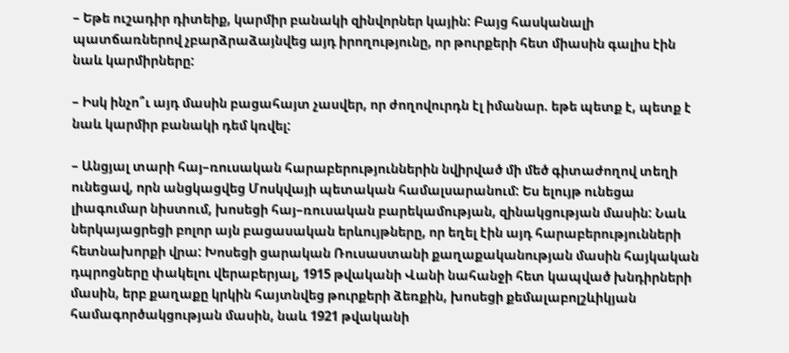– Եթե ուշադիր դիտեիք, կարմիր բանակի զինվորներ կային: Բայց հասկանալի պատճառներով չբարձրաձայնվեց այդ իրողությունը, որ թուրքերի հետ միասին գալիս էին նաև կարմիրները:

– Իսկ ինչո՞ւ այդ մասին բացահայտ չասվեր, որ ժողովուրդն էլ իմանար. եթե պետք է, պետք է նաև կարմիր բանակի դեմ կռվել:

– Անցյալ տարի հայ–ռուսական հարաբերություններին նվիրված մի մեծ գիտաժողով տեղի ունեցավ, որն անցկացվեց Մոսկվայի պետական համալսարանում: Ես ելույթ ունեցա լիագումար նիստում, խոսեցի հայ–ռուսական բարեկամության, զինակցության մասին: Նաև ներկայացրեցի բոլոր այն բացասական երևույթները, որ եղել էին այդ հարաբերությունների հետնախորքի վրա: Խոսեցի ցարական Ռուսաստանի քաղաքականության մասին հայկական դպրոցները փակելու վերաբերյալ, 1915 թվականի Վանի նահանջի հետ կապված խնդիրների մասին, երբ քաղաքը կրկին հայտնվեց թուրքերի ձեռքին, խոսեցի քեմալաբոլշևիկյան համագործակցության մասին, նաև 1921 թվականի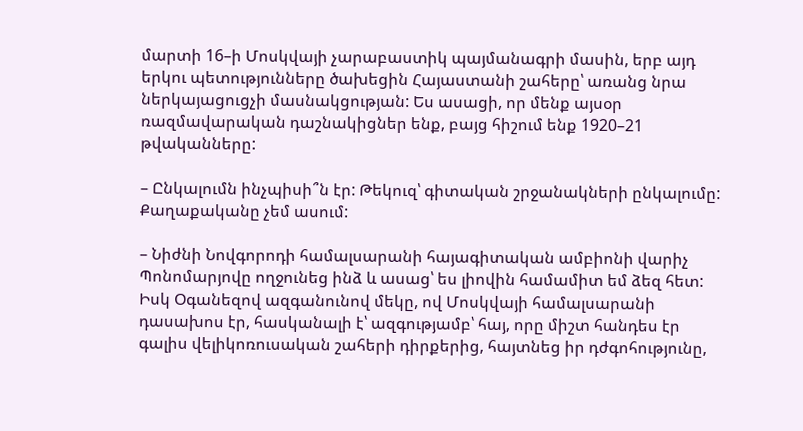մարտի 16–ի Մոսկվայի չարաբաստիկ պայմանագրի մասին, երբ այդ երկու պետությունները ծախեցին Հայաստանի շահերը՝ առանց նրա ներկայացուցչի մասնակցության: Ես ասացի, որ մենք այսօր ռազմավարական դաշնակիցներ ենք, բայց հիշում ենք 1920–21 թվականները:

– Ընկալումն ինչպիսի՞ն էր: Թեկուզ՝ գիտական շրջանակների ընկալումը: Քաղաքականը չեմ ասում:

– Նիժնի Նովգորոդի համալսարանի հայագիտական ամբիոնի վարիչ Պոնոմարյովը ողջունեց ինձ և ասաց՝ ես լիովին համամիտ եմ ձեզ հետ: Իսկ Օգանեզով ազգանունով մեկը, ով Մոսկվայի համալսարանի դասախոս էր, հասկանալի է՝ ազգությամբ՝ հայ, որը միշտ հանդես էր գալիս վելիկոռուսական շահերի դիրքերից, հայտնեց իր դժգոհությունը,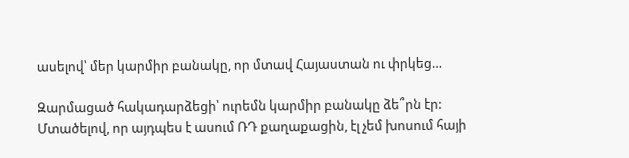ասելով՝ մեր կարմիր բանակը, որ մտավ Հայաստան ու փրկեց…

Զարմացած հակադարձեցի՝ ուրեմն կարմիր բանակը ձե՞րն էր: Մտածելով, որ այդպես է ասում ՌԴ քաղաքացին, էլ չեմ խոսում հայի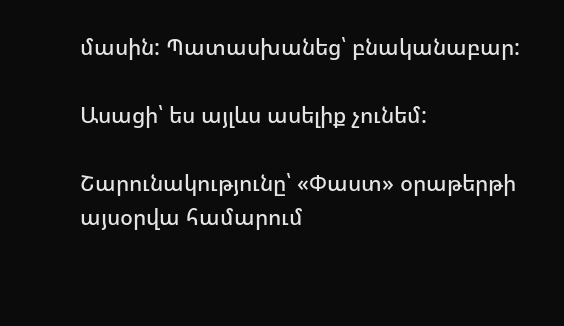մասին: Պատասխանեց՝ բնականաբար:

Ասացի՝ ես այլևս ասելիք չունեմ:

Շարունակությունը՝ «Փաստ» օրաթերթի այսօրվա համարում